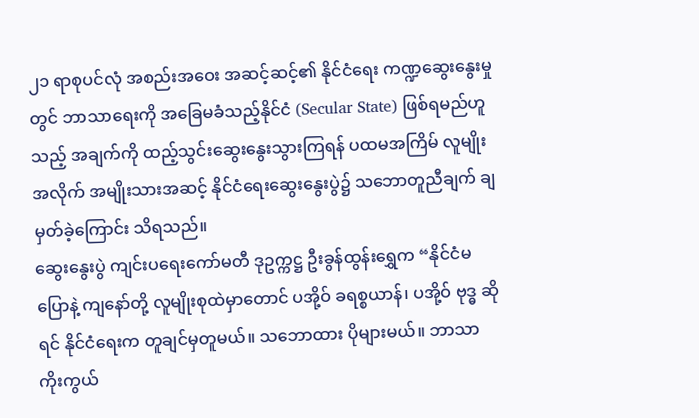၂၁ ရာစုပင်လုံ အစည်းအဝေး အဆင့်ဆင့်၏ နိုင်ငံရေး ကဏ္ဍဆွေးနွေးမှုတွင် ဘာသာရေးကို အခြေမခံသည့်နိုင်ငံ (Secular State) ဖြစ်ရမည်ဟူသည့် အချက်ကို ထည့်သွင်းဆွေးနွေးသွားကြရန် ပထမအကြိမ် လူမျိုးအလိုက် အမျိုးသားအဆင့် နိုင်ငံရေးဆွေးနွေးပွဲ၌ သဘောတူညီချက် ချမှတ်ခဲ့ကြောင်း သိရသည်။
ဆွေးနွေးပွဲ ကျင်းပရေးကော်မတီ ဒုဥက္ကဋ္ဌ ဦးခွန်ထွန်းရွှေက “နိုင်ငံမပြောနဲ့ ကျနော်တို့ လူမျိုးစုထဲမှာတောင် ပအို့ဝ် ခရစ္စယာန်၊ ပအို့ဝ် ဗုဒ္ဓ ဆိုရင် နိုင်ငံရေးက တူချင်မှတူမယ်။ သဘောထား ပိုများမယ်။ ဘာသာကိုးကွယ်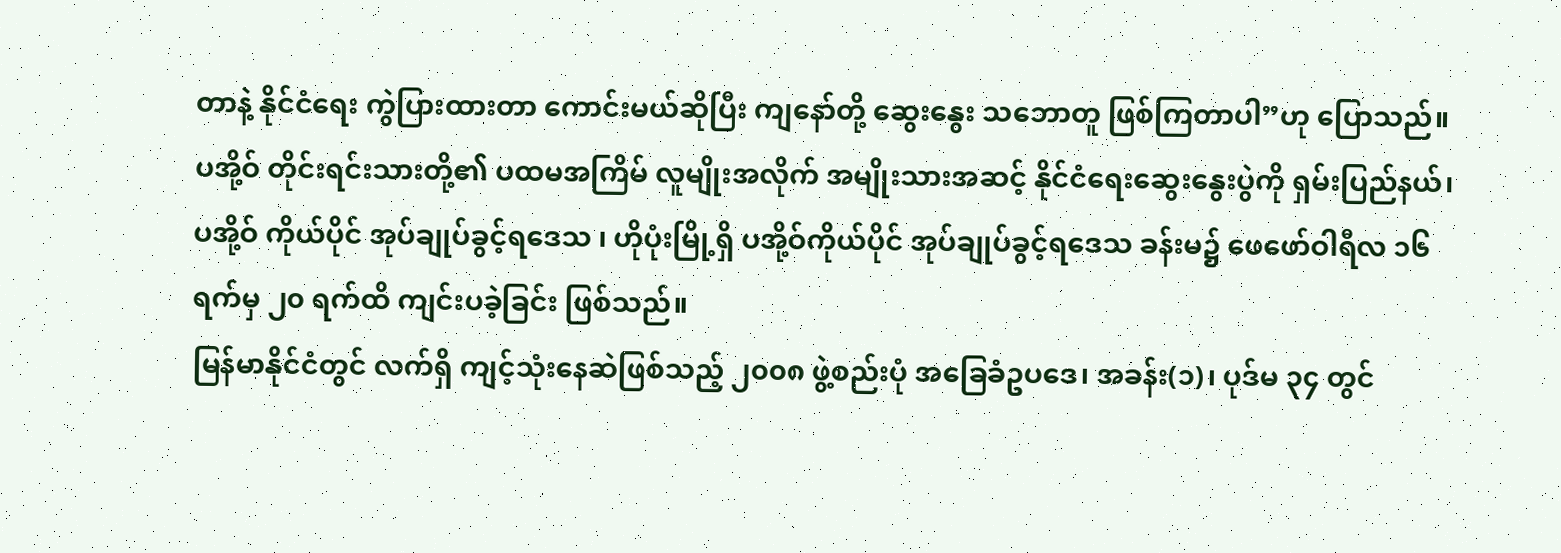တာနဲ့ နိုင်ငံရေး ကွဲပြားထားတာ ကောင်းမယ်ဆိုပြီး ကျနော်တို့ ဆွေးနွေး သဘောတူ ဖြစ်ကြတာပါ”ဟု ပြောသည်။
ပအို့ဝ် တိုင်းရင်းသားတို့၏ ပထမအကြိမ် လူမျိုးအလိုက် အမျိုးသားအဆင့် နိုင်ငံရေးဆွေးနွေးပွဲကို ရှမ်းပြည်နယ်၊ ပအို့ဝ် ကိုယ်ပိုင် အုပ်ချုပ်ခွင့်ရဒေသ ၊ ဟိုပုံးမြို့ရှိ ပအို့ဝ်ကိုယ်ပိုင် အုပ်ချုပ်ခွင့်ရဒေသ ခန်းမ၌ ဖေဖော်ဝါရီလ ၁၆ ရက်မှ ၂၀ ရက်ထိ ကျင်းပခဲ့ခြင်း ဖြစ်သည်။
မြန်မာနိုင်ငံတွင် လက်ရှိ ကျင့်သုံးနေဆဲဖြစ်သည့် ၂၀၀၈ ဖွဲ့စည်းပုံ အခြေခံဥပဒေ၊ အခန်း(၁)၊ ပုဒ်မ ၃၄ တွင်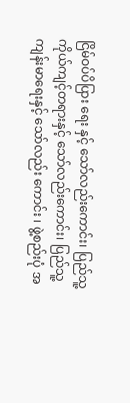ငြိမ်ဝပ်ပိပြား ရေး နှင့် သော်လည်းကောင်း၊ ပြည်သူ့ ကိုယ်ကျင့်တရားနှင့် သော်လည်းကောင်း၊ ပြည်သူ့ကျန်းမာရေးနှင့် သော်လည်း ကောင်း ၊ ဖွဲ့စည်းပုံ အ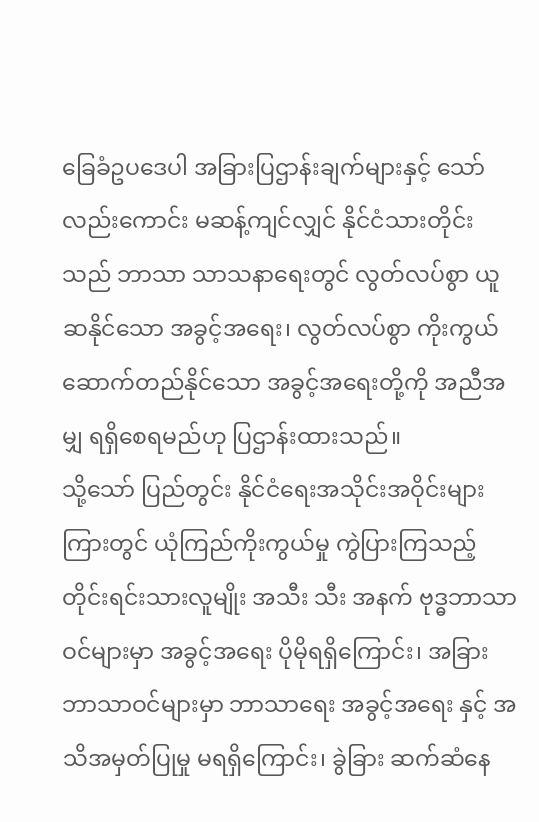ခြေခံဥပဒေပါ အခြားပြဌာန်းချက်များနှင့် သော်လည်းကောင်း မဆန့်ကျင်လျှင် နိုင်ငံသားတိုင်းသည် ဘာသာ သာသနာရေးတွင် လွတ်လပ်စွာ ယူဆနိုင်သော အခွင့်အရေး၊ လွတ်လပ်စွာ ကိုးကွယ် ဆောက်တည်နိုင်သော အခွင့်အရေးတို့ကို အညီအမျှ ရရှိစေရမည်ဟု ပြဌာန်းထားသည်။
သို့သော် ပြည်တွင်း နိုင်ငံရေးအသိုင်းအဝိုင်းများ ကြားတွင် ယုံကြည်ကိုးကွယ်မှု ကွဲပြားကြသည့် တိုင်းရင်းသားလူမျိုး အသီး သီး အနက် ဗုဒ္ဓဘာသာဝင်များမှာ အခွင့်အရေး ပိုမိုရရှိကြောင်း၊ အခြား ဘာသာဝင်များမှာ ဘာသာရေး အခွင့်အရေး နှင့် အသိအမှတ်ပြုမှု မရရှိကြောင်း၊ ခွဲခြား ဆက်ဆံနေ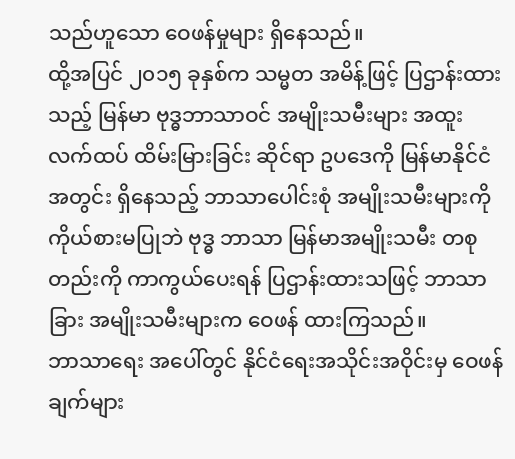သည်ဟူသော ဝေဖန်မှုများ ရှိနေသည်။
ထို့အပြင် ၂၀၁၅ ခုနှစ်က သမ္မတ အမိန့်ဖြင့် ပြဌာန်းထားသည့် မြန်မာ ဗုဒ္ဓဘာသာဝင် အမျိုးသမီးများ အထူး လက်ထပ် ထိမ်းမြားခြင်း ဆိုင်ရာ ဥပဒေကို မြန်မာနိုင်ငံအတွင်း ရှိနေသည့် ဘာသာပေါင်းစုံ အမျိုးသမီးများကို ကိုယ်စားမပြုဘဲ ဗုဒ္ဓ ဘာသာ မြန်မာအမျိုးသမီး တစုတည်းကို ကာကွယ်ပေးရန် ပြဌာန်းထားသဖြင့် ဘာသာခြား အမျိုးသမီးများက ဝေဖန် ထားကြသည်။
ဘာသာရေး အပေါ်တွင် နိုင်ငံရေးအသိုင်းအဝိုင်းမှ ဝေဖန်ချက်များ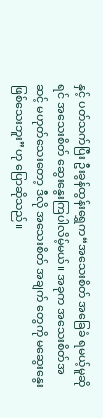နှင့် ပတ်သက်ပြီး ဦးခွန်ထွန်းရွှေက“အသေးစိတ် အခြေခံ ရမယ့်မူဆိုရင် အသေးစိတ် ဆွေးနွေးကြပါလိမ့်မယ်။ အခုက အသေးစိတ်အဆင့် မဟုတ်သေးတော့ ဒီလို အသေးစိတ် အချက် တွေကို မဆွေးနွေးဖြစ်သေးဘူး”ဟု ပြောဆိုသည်။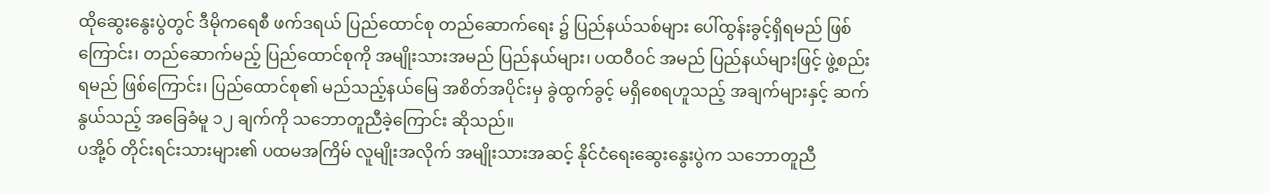ထိုဆွေးနွေးပွဲတွင် ဒီမိုကရေစီ ဖက်ဒရယ် ပြည်ထောင်စု တည်ဆောက်ရေး ၌ ပြည်နယ်သစ်များ ပေါ်ထွန်းခွင့်ရှိရမည် ဖြစ် ကြောင်း၊ တည်ဆောက်မည့် ပြည်ထောင်စုကို အမျိုးသားအမည် ပြည်နယ်များ၊ ပထဝီဝင် အမည် ပြည်နယ်များဖြင့် ဖွဲ့စည်း ရမည် ဖြစ်ကြောင်း၊ ပြည်ထောင်စု၏ မည်သည့်နယ်မြေ အစိတ်အပိုင်းမှ ခွဲထွက်ခွင့် မရှိစေရဟူသည့် အချက်များနှင့် ဆက်နွယ်သည့် အခြေခံမူ ၁၂ ချက်ကို သဘောတူညီခဲ့ကြောင်း ဆိုသည်။
ပအို့ဝ် တိုင်းရင်းသားများ၏ ပထမအကြိမ် လူမျိုးအလိုက် အမျိုးသားအဆင့် နိုင်ငံရေးဆွေးနွေးပွဲက သဘောတူညီ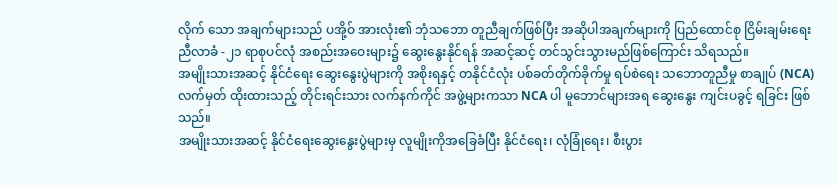လိုက် သော အချက်များသည် ပအို့ဝ် အားလုံး၏ ဘုံသဘော တူညီချက်ဖြစ်ပြီး အဆိုပါအချက်များကို ပြည်ထောင်စု ငြိမ်းချမ်းရေး ညီလာခံ -၂၁ ရာစုပင်လုံ အစည်းအဝေးများ၌ ဆွေးနွေးနိုင်ရန် အဆင့်ဆင့် တင်သွင်းသွားမည်ဖြစ်ကြောင်း သိရသည်။
အမျိုးသားအဆင့် နိုင်ငံရေး ဆွေးနွေးပွဲများကို အစိုးရနှင့် တနိုင်ငံလုံး ပစ်ခတ်တိုက်ခိုက်မှု ရပ်စဲရေး သဘောတူညီမှု စာချုပ် (NCA) လက်မှတ် ထိုးထားသည့် တိုင်းရင်းသား လက်နက်ကိုင် အဖွဲ့များကသာ NCA ပါ မူဘောင်များအရ ဆွေးနွေး ကျင်းပခွင့် ရခြင်း ဖြစ်သည်။
အမျိုးသားအဆင့် နိုင်ငံရေးဆွေးနွေးပွဲများမှ လူမျိုးကိုအခြေခံပြီး နိုင်ငံရေး၊ လုံခြုံရေး၊ စီးပွား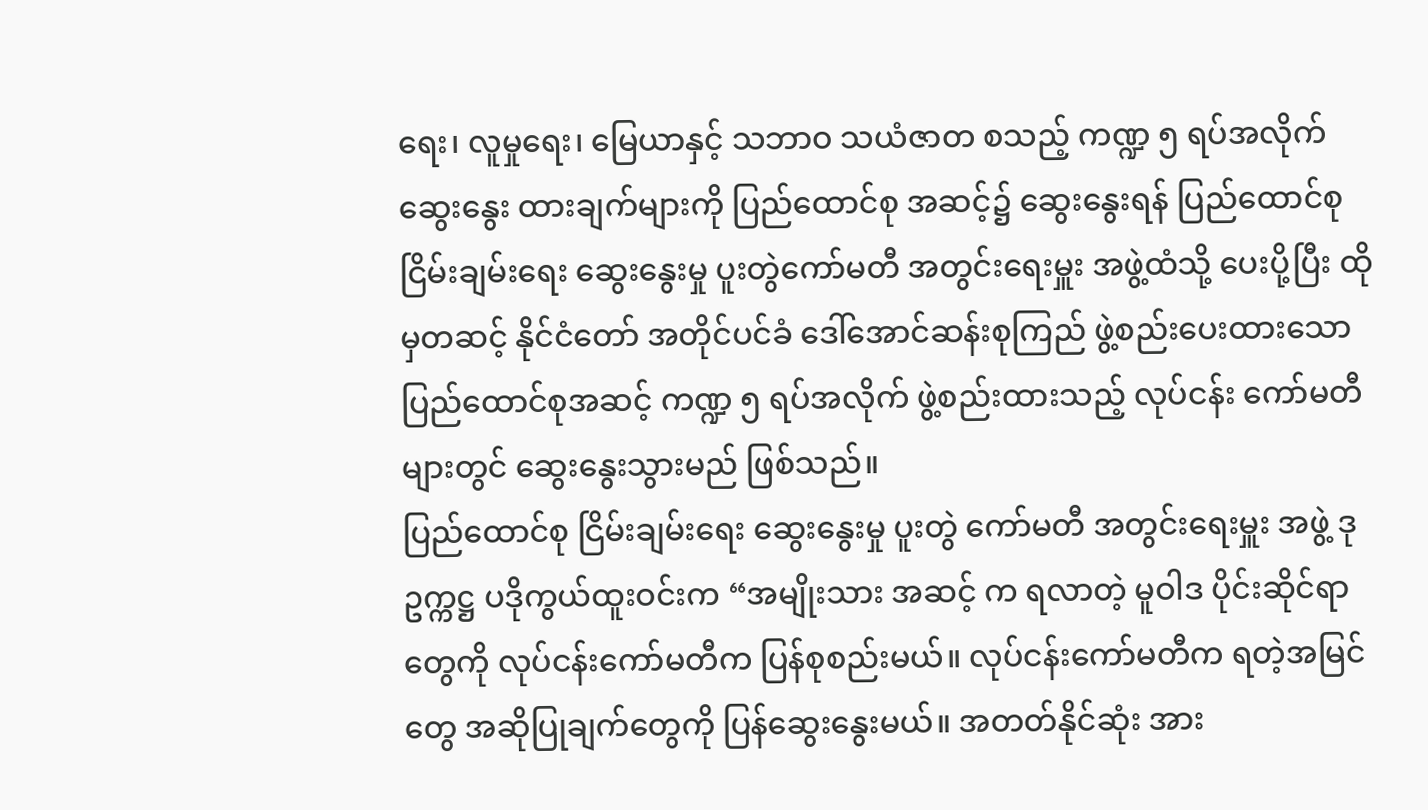ရေး၊ လူမှုရေး၊ မြေယာနှင့် သဘာဝ သယံဇာတ စသည့် ကဏ္ဍ ၅ ရပ်အလိုက် ဆွေးနွေး ထားချက်များကို ပြည်ထောင်စု အဆင့်၌ ဆွေးနွေးရန် ပြည်ထောင်စု ငြိမ်းချမ်းရေး ဆွေးနွေးမှု ပူးတွဲကော်မတီ အတွင်းရေးမှူး အဖွဲ့ထံသို့ ပေးပို့ပြီး ထိုမှတဆင့် နိုင်ငံတော် အတိုင်ပင်ခံ ဒေါ်အောင်ဆန်းစုကြည် ဖွဲ့စည်းပေးထားသော ပြည်ထောင်စုအဆင့် ကဏ္ဍ ၅ ရပ်အလိုက် ဖွဲ့စည်းထားသည့် လုပ်ငန်း ကော်မတီများတွင် ဆွေးနွေးသွားမည် ဖြစ်သည်။
ပြည်ထောင်စု ငြိမ်းချမ်းရေး ဆွေးနွေးမှု ပူးတွဲ ကော်မတီ အတွင်းရေးမှူး အဖွဲ့ ဒုဥက္ကဋ္ဌ ပဒိုကွယ်ထူးဝင်းက “အမျိုးသား အဆင့် က ရလာတဲ့ မူဝါဒ ပိုင်းဆိုင်ရာတွေကို လုပ်ငန်းကော်မတီက ပြန်စုစည်းမယ်။ လုပ်ငန်းကော်မတီက ရတဲ့အမြင်တွေ အဆိုပြုချက်တွေကို ပြန်ဆွေးနွေးမယ်။ အတတ်နိုင်ဆုံး အား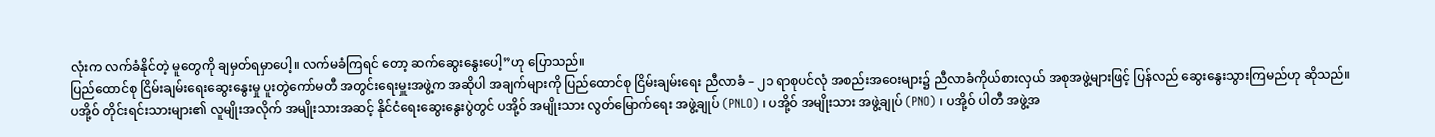လုံးက လက်ခံနိုင်တဲ့ မူတွေကို ချမှတ်ရမှာပေါ့။ လက်မခံကြရင် တော့ ဆက်ဆွေးနွေးပေါ့”ဟု ပြောသည်။
ပြည်ထောင်စု ငြိမ်းချမ်းရေးဆွေးနွေးမှု ပူးတွဲကော်မတီ အတွင်းရေးမှူးအဖွဲ့က အဆိုပါ အချက်များကို ပြည်ထောင်စု ငြိမ်းချမ်းရေး ညီလာခံ – ၂၁ ရာစုပင်လုံ အစည်းအဝေးများ၌ ညီလာခံကိုယ်စားလှယ် အစုအဖွဲ့များဖြင့် ပြန်လည် ဆွေးနွေးသွားကြမည်ဟု ဆိုသည်။
ပအို့ဝ် တိုင်းရင်းသားများ၏ လူမျိုးအလိုက် အမျိုးသားအဆင့် နိုင်ငံရေးဆွေးနွေးပွဲတွင် ပအို့ဝ် အမျိုးသား လွတ်မြောက်ရေး အဖွဲ့ချုပ် (PNLO) ၊ ပအို့ဝ် အမျိုးသား အဖွဲ့ချုပ် (PNO) ၊ ပအို့ဝ် ပါတီ အဖွဲ့အ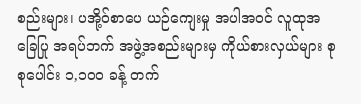စည်းများ၊ ပအို့ဝ်စာပေ ယဉ်ကျေးမှု အပါအဝင် လူထုအခြေပြု အရပ်ဘက် အဖွဲ့အစည်းများမှ ကိုယ်စားလှယ်များ စုစုပေါင်း ၁,၁၀၀ ခန့် တက်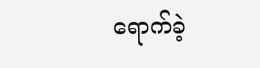ရောက်ခဲ့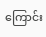ကြောင်း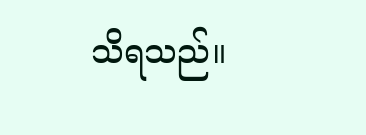သိရသည်။